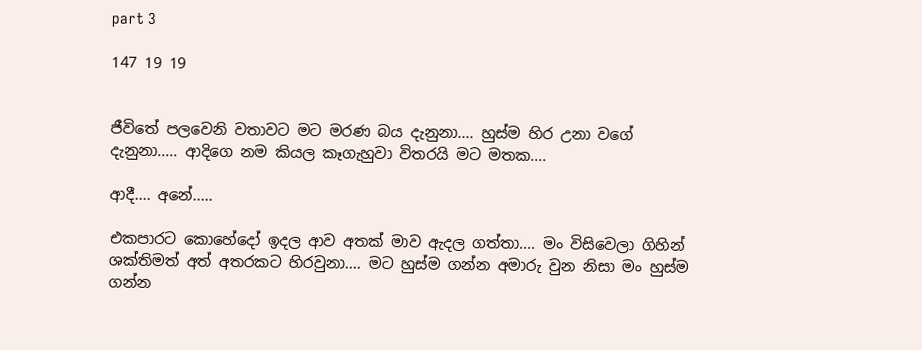part 3

147 19 19


ජීවිතේ පලවෙනි වතාවට මට මරණ බය දැනුනා.... හුස්ම හිර උනා වගේ දැනුනා..... ආදිගෙ නම කියල කෑගැහුවා විතරයි මට මතක....

ආදී.... අනේ.....

එකපාරට කොහේදෝ ඉදල ආව අතක් මාව ඇදල ගත්තා.... මං විසිවෙලා ගිහින් ශක්තිමත් අත් අතරකට හිරවුනා.... මට හුස්ම ගන්න අමාරු වුන නිසා මං හුස්ම ගන්න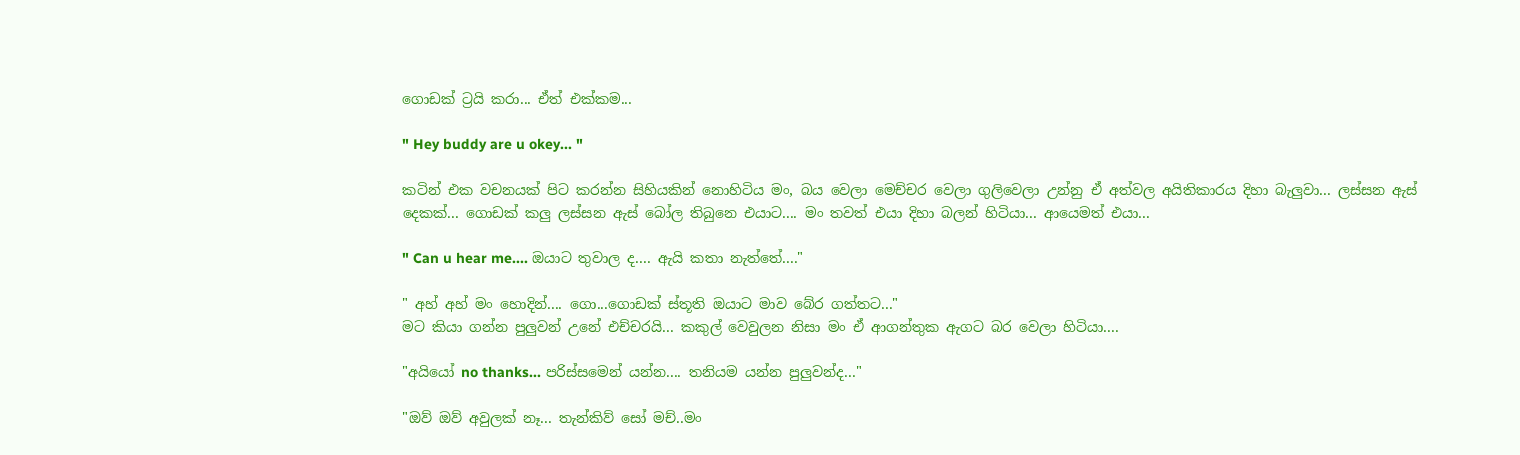ගොඩක් ට්‍රයි කරා... ඒත් එක්කම...

" Hey buddy are u okey... "

කටින් එක වචනයක් පිට කරන්න සිහියකින් නොහිටිය මං, බය වෙලා මෙච්චර වෙලා ගුලිවෙලා උන්නු ඒ අත්වල අයිතිකාරය දිහා බැලුවා... ලස්සන ඇස් දෙකක්... ගොඩක් කලු ලස්සන ඇස් බෝල තිබුනෙ එයාට.... මං තවත් එයා දිහා බලන් හිටියා... ආයෙමත් එයා...

" Can u hear me.... ඔයාට තුවාල ද.... ඇයි කතා නැත්තේ...."

" අහ් අහ් මං හොදින්.... ගො...ගොඩක් ස්තූති ඔයාට මාව බේර ගත්තට..."
මට කියා ගන්න පුලුවන් උනේ එච්චරයි... කකුල් වෙවුලන නිසා මං ඒ ආගන්තුක ඇගට බර වෙලා හිටියා....

"අයියෝ no thanks... පරිස්සමෙන් යන්න.... තනියම යන්න පුලුවන්ද..."

"ඔව් ඔව් අවුලක් නෑ... තැන්කිව් සෝ මච්..මං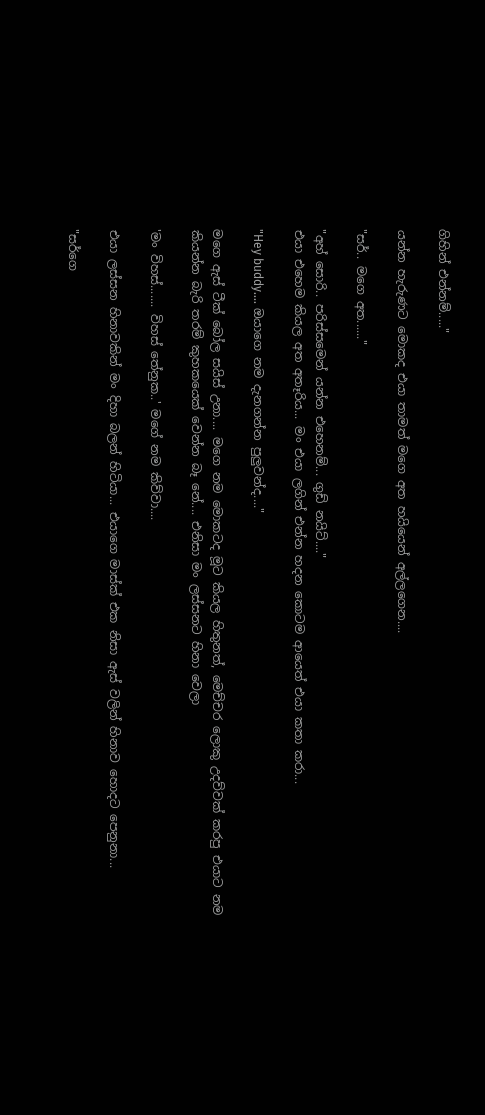ගිහින් එන්නම්....."

යන්න හැරුණට මොකද එයා තාමත් මගෙ අත හයියෙන් අල්ලගෙන....

"සර්.. මගෙ අත......"

"අහ් සොරි.. පරිස්සමෙන් යන්න එහෙනම්... ගුඩ් නයිට්...."
එයා එහෙම කියල අත අතෑරිය... මං එයා ලගින් එන්න හදන කොටම ආයෙත් එයා කතා කරා...

"Hey buddy.... ඔයාගෙ නම දැනගන්න පුලුවන්ද...."

මගෙ ඇස් ටීක් බෝල සයිස් උනා.... මගෙ නම මොකටද මූට කියල හිතුනත්, මෙච්චර ලොකු උදව්වක් කරපු එයාට නම කියන්න බැරි තරම් කුහකයෙක් වෙන්න බෑ නේ.... එනිසා මං ලස්සනට හිනා වෙලා

'මං විහස්....... විහස් තේනුක..' මගේ නම කිව්වා....

එයා ලස්සන හිනාවකින් මං දිහා බලන් හිටියා... එයාගෙ මාස්ක් එක නිසා ඇස් වලින් හිනාව හොදට පෙනුනා...

"සර්ගෙ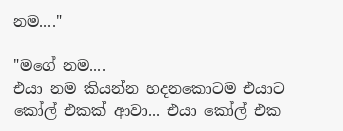නම...."

"මගේ නම....
එයා නම කියන්න හදනකොටම එයාට කෝල් එකක් ආවා... එයා කෝල් එක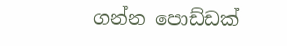ගන්න පොඩ්ඩක්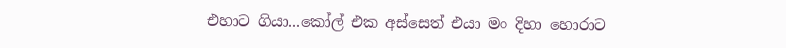එහාට ගියා...කෝල් එක අස්සෙත් එයා මං දිහා හොරාට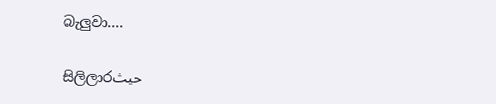බැලුවා....

සිලිලාරحيث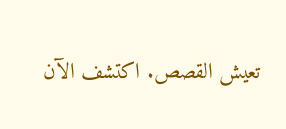تعيش القصص. اكتشف الآن